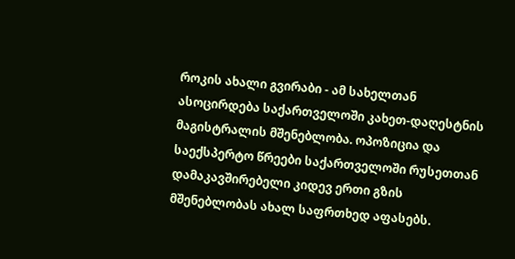როკის ახალი გვირაბი - ამ სახელთან ასოცირდება საქართველოში კახეთ-დაღესტნის მაგისტრალის მშენებლობა. ოპოზიცია და საექსპერტო წრეები საქართველოში რუსეთთან დამაკავშირებელი კიდევ ერთი გზის მშენებლობას ახალ საფრთხედ აფასებს.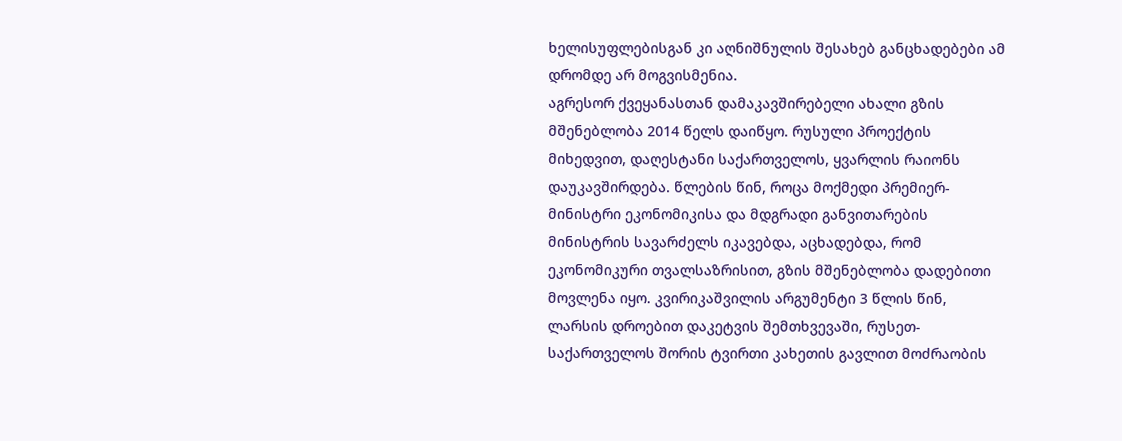ხელისუფლებისგან კი აღნიშნულის შესახებ განცხადებები ამ დრომდე არ მოგვისმენია.
აგრესორ ქვეყანასთან დამაკავშირებელი ახალი გზის მშენებლობა 2014 წელს დაიწყო. რუსული პროექტის მიხედვით, დაღესტანი საქართველოს, ყვარლის რაიონს დაუკავშირდება. წლების წინ, როცა მოქმედი პრემიერ-მინისტრი ეკონომიკისა და მდგრადი განვითარების მინისტრის სავარძელს იკავებდა, აცხადებდა, რომ ეკონომიკური თვალსაზრისით, გზის მშენებლობა დადებითი მოვლენა იყო. კვირიკაშვილის არგუმენტი 3 წლის წინ, ლარსის დროებით დაკეტვის შემთხვევაში, რუსეთ-საქართველოს შორის ტვირთი კახეთის გავლით მოძრაობის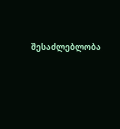შესაძლებლობა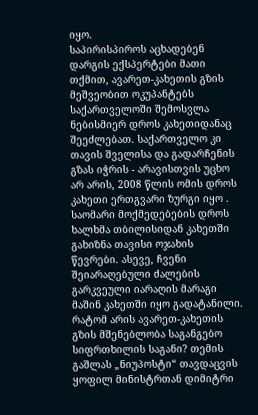იყო.
საპირისპიროს აცხადებენ დარგის ექსპერტები მათი თქმით, ავარეთ-კახეთის გზის მეშვეობით ოკუპანტებს საქართველოში შემოსვლა ნებისმიერ დროს კახეთიდანაც შეეძლებათ. საქართველო კი თავის შველისა და გადარჩენის გზას იჭრის - არავისთვის უცხო არ არის, 2008 წლის ომის დროს კახეთი ერთგვარი ზურგი იყო . საომარი მოქმედებების დროს ხალხმა თბილისიდან კახეთში გახიზნა თავისი ოჯახის წევრები. ასევე, ჩვენი შეიარაღებული ძალების გარკვეული იარაღის მარაგი მაშინ კახეთში იყო გადატანილი.
რატომ არის ავარეთ-კახეთის გზის მშენებლობა საგანგებო სიფრთხილის საგანი? თემის გაშლას „ნიუპოსტი“ თავდაცვის ყოფილ მინისტრთან დიმიტრი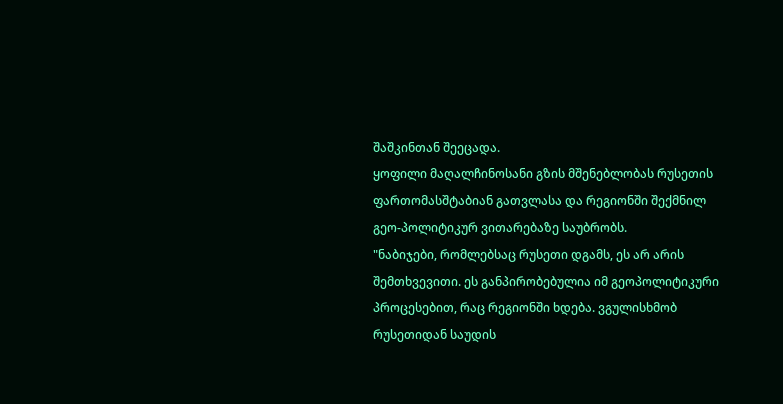შაშკინთან შეეცადა.
ყოფილი მაღალჩინოსანი გზის მშენებლობას რუსეთის ფართომასშტაბიან გათვლასა და რეგიონში შექმნილ გეო-პოლიტიკურ ვითარებაზე საუბრობს.
"ნაბიჯები, რომლებსაც რუსეთი დგამს, ეს არ არის შემთხვევითი. ეს განპირობებულია იმ გეოპოლიტიკური პროცესებით, რაც რეგიონში ხდება. ვგულისხმობ რუსეთიდან საუდის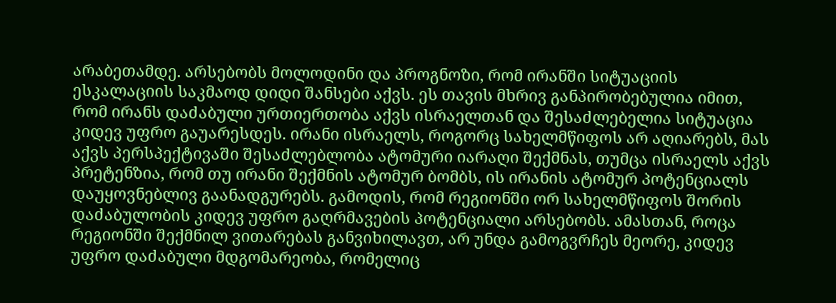არაბეთამდე. არსებობს მოლოდინი და პროგნოზი, რომ ირანში სიტუაციის ესკალაციის საკმაოდ დიდი შანსები აქვს. ეს თავის მხრივ განპირობებულია იმით, რომ ირანს დაძაბული ურთიერთობა აქვს ისრაელთან და შესაძლებელია სიტუაცია კიდევ უფრო გაუარესდეს. ირანი ისრაელს, როგორც სახელმწიფოს არ აღიარებს, მას აქვს პერსპექტივაში შესაძლებლობა ატომური იარაღი შექმნას, თუმცა ისრაელს აქვს პრეტენზია, რომ თუ ირანი შექმნის ატომურ ბომბს, ის ირანის ატომურ პოტენციალს დაუყოვნებლივ გაანადგურებს. გამოდის, რომ რეგიონში ორ სახელმწიფოს შორის დაძაბულობის კიდევ უფრო გაღრმავების პოტენციალი არსებობს. ამასთან, როცა რეგიონში შექმნილ ვითარებას განვიხილავთ, არ უნდა გამოგვრჩეს მეორე, კიდევ უფრო დაძაბული მდგომარეობა, რომელიც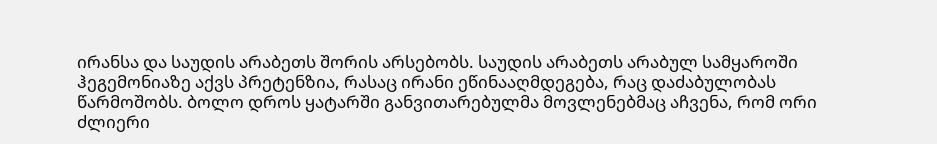ირანსა და საუდის არაბეთს შორის არსებობს. საუდის არაბეთს არაბულ სამყაროში ჰეგემონიაზე აქვს პრეტენზია, რასაც ირანი ეწინააღმდეგება, რაც დაძაბულობას წარმოშობს. ბოლო დროს ყატარში განვითარებულმა მოვლენებმაც აჩვენა, რომ ორი ძლიერი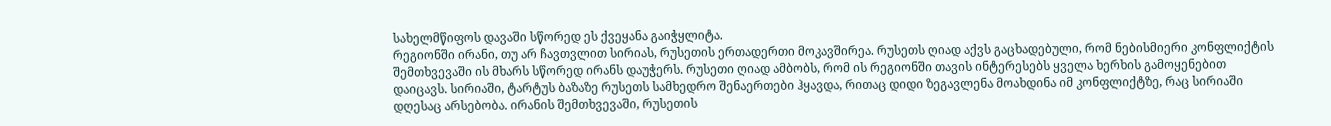სახელმწიფოს დავაში სწორედ ეს ქვეყანა გაიჭყლიტა.
რეგიონში ირანი, თუ არ ჩავთვლით სირიას, რუსეთის ერთადერთი მოკავშირეა. რუსეთს ღიად აქვს გაცხადებული, რომ ნებისმიერი კონფლიქტის შემთხვევაში ის მხარს სწორედ ირანს დაუჭერს. რუსეთი ღიად ამბობს, რომ ის რეგიონში თავის ინტერესებს ყველა ხერხის გამოყენებით დაიცავს. სირიაში, ტარტუს ბაზაზე რუსეთს სამხედრო შენაერთები ჰყავდა, რითაც დიდი ზეგავლენა მოახდინა იმ კონფლიქტზე, რაც სირიაში დღესაც არსებობა. ირანის შემთხვევაში, რუსეთის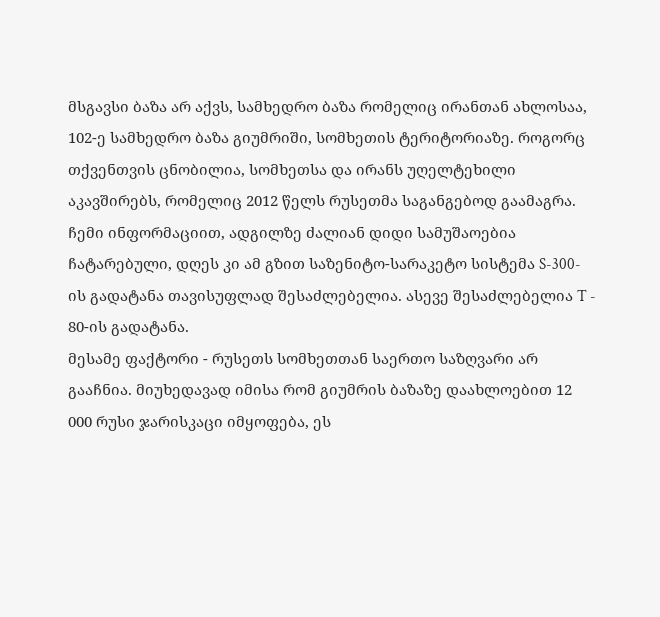მსგავსი ბაზა არ აქვს, სამხედრო ბაზა რომელიც ირანთან ახლოსაა, 102-ე სამხედრო ბაზა გიუმრიში, სომხეთის ტერიტორიაზე. როგორც თქვენთვის ცნობილია, სომხეთსა და ირანს უღელტეხილი აკავშირებს, რომელიც 2012 წელს რუსეთმა საგანგებოდ გაამაგრა. ჩემი ინფორმაციით, ადგილზე ძალიან დიდი სამუშაოებია ჩატარებული, დღეს კი ამ გზით საზენიტო-სარაკეტო სისტემა S-300-ის გადატანა თავისუფლად შესაძლებელია. ასევე შესაძლებელია T - 80-ის გადატანა.
მესამე ფაქტორი - რუსეთს სომხეთთან საერთო საზღვარი არ გააჩნია. მიუხედავად იმისა რომ გიუმრის ბაზაზე დაახლოებით 12 000 რუსი ჯარისკაცი იმყოფება, ეს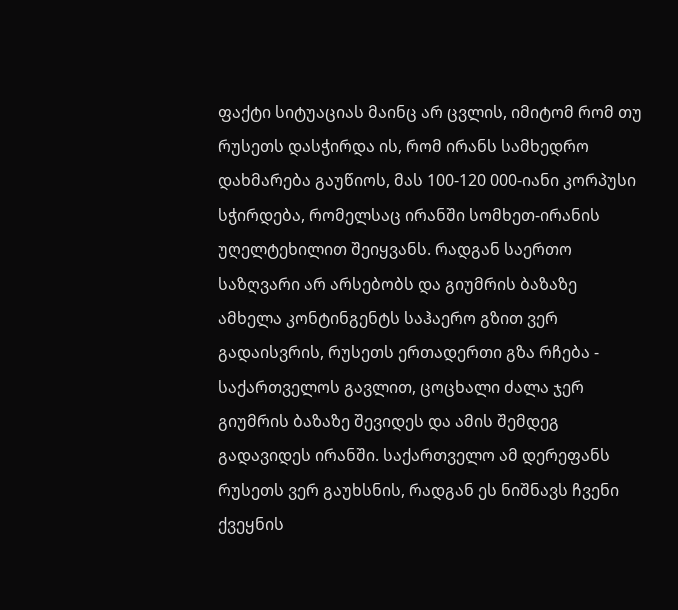ფაქტი სიტუაციას მაინც არ ცვლის, იმიტომ რომ თუ რუსეთს დასჭირდა ის, რომ ირანს სამხედრო დახმარება გაუწიოს, მას 100-120 000-იანი კორპუსი სჭირდება, რომელსაც ირანში სომხეთ-ირანის უღელტეხილით შეიყვანს. რადგან საერთო საზღვარი არ არსებობს და გიუმრის ბაზაზე ამხელა კონტინგენტს საჰაერო გზით ვერ გადაისვრის, რუსეთს ერთადერთი გზა რჩება - საქართველოს გავლით, ცოცხალი ძალა ჯერ გიუმრის ბაზაზე შევიდეს და ამის შემდეგ გადავიდეს ირანში. საქართველო ამ დერეფანს რუსეთს ვერ გაუხსნის, რადგან ეს ნიშნავს ჩვენი ქვეყნის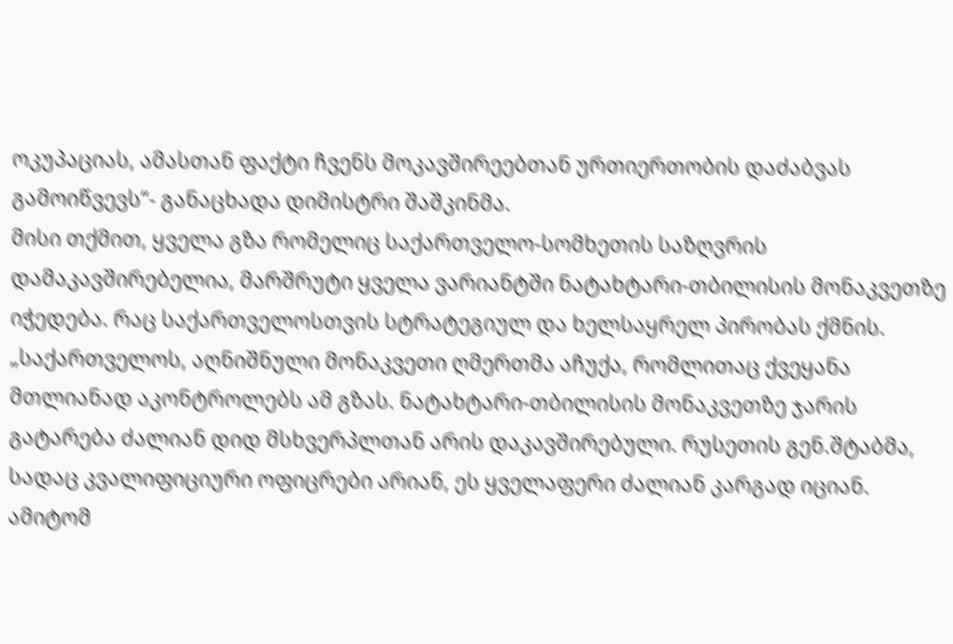ოკუპაციას, ამასთან ფაქტი ჩვენს მოკავშირეებთან ურთიერთობის დაძაბვას გამოიწვევს“- განაცხადა დიმისტრი შაშკინმა.
მისი თქმით, ყველა გზა რომელიც საქართველო-სომხეთის საზღვრის დამაკავშირებელია, მარშრუტი ყველა ვარიანტში ნატახტარი-თბილისის მონაკვეთზე იჭედება. რაც საქართველოსთვის სტრატეგიულ და ხელსაყრელ პირობას ქმნის.
„საქართველოს, აღნიშნული მონაკვეთი ღმერთმა აჩუქა, რომლითაც ქვეყანა მთლიანად აკონტროლებს ამ გზას. ნატახტარი-თბილისის მონაკვეთზე ჯარის გატარება ძალიან დიდ მსხვერპლთან არის დაკავშირებული. რუსეთის გენ.შტაბმა, სადაც კვალიფიციური ოფიცრები არიან, ეს ყველაფერი ძალიან კარგად იციან. ამიტომ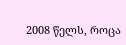2008 წელს, როცა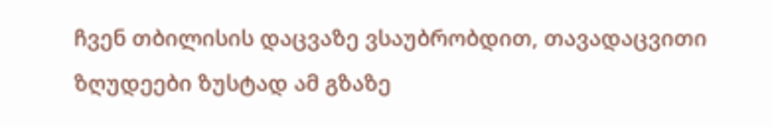ჩვენ თბილისის დაცვაზე ვსაუბრობდით, თავადაცვითი ზღუდეები ზუსტად ამ გზაზე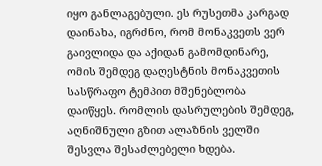იყო განლაგებული. ეს რუსეთმა კარგად დაინახა, იგრძნო, რომ მონაკვეთს ვერ გაივლიდა და აქიდან გამომდინარე, ომის შემდეგ დაღესტნის მონაკვეთის სასწრაფო ტემპით მშენებლობა დაიწყეს. რომლის დასრულების შემდეგ, აღნიშნული გზით ალაზნის ველში შესვლა შესაძლებელი ხდება.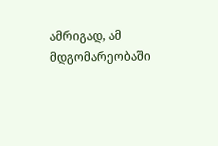ამრიგად, ამ მდგომარეობაში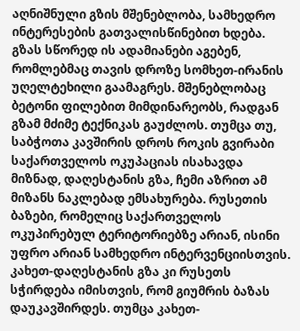აღნიშნული გზის მშენებლობა, სამხედრო ინტერესების გათვალისწინებით ხდება. გზას სწორედ ის ადამიანები აგებენ, რომლებმაც თავის დროზე სომხეთ-ირანის უღელტეხილი გაამაგრეს. მშენებლობაც ბეტონი ფილებით მიმდინარეობს, რადგან გზამ მძიმე ტექნიკას გაუძლოს. თუმცა თუ, საბჭოთა კავშირის დროს როკის გვირაბი საქართველოს ოკუპაციას ისახავდა მიზნად, დაღესტანის გზა, ჩემი აზრით ამ მიზანს ნაკლებად ემსახურება. რუსეთის ბაზები, რომელიც საქართველოს ოკუპირებულ ტერიტორიებზე არიან, ისინი უფრო არიან სამხედრო ინტერვენციისთვის. კახეთ-დაღესტანის გზა კი რუსეთს სჭირდება იმისთვის, რომ გიუმრის ბაზას დაუკავშირდეს. თუმცა კახეთ-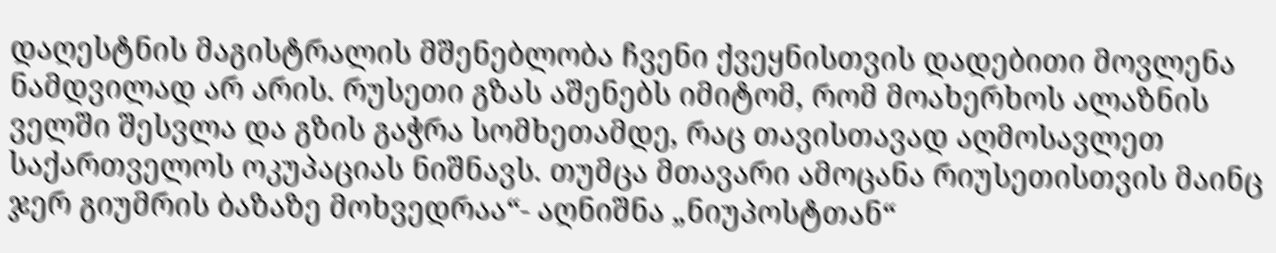დაღესტნის მაგისტრალის მშენებლობა ჩვენი ქვეყნისთვის დადებითი მოვლენა ნამდვილად არ არის. რუსეთი გზას აშენებს იმიტომ, რომ მოახერხოს ალაზნის ველში შესვლა და გზის გაჭრა სომხეთამდე, რაც თავისთავად აღმოსავლეთ საქართველოს ოკუპაციას ნიშნავს. თუმცა მთავარი ამოცანა რიუსეთისთვის მაინც ჯერ გიუმრის ბაზაზე მოხვედრაა“- აღნიშნა „ნიუპოსტთან“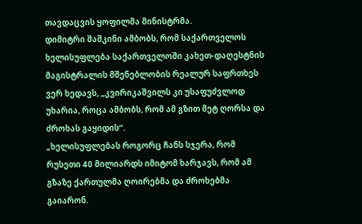თავდაცვის ყოფილმა მინისტრმა.
დიმიტრი შაშკინი ამბობს, რომ საქართველოს ხელისუფლება საქართველოში კახეთ-დაღესტნის მაგისტრალის მშენებლობის რეალურ საფრთხეს ვერ ხედავს, „კვირიკაშვილს კი უსაფუძვლოდ უხარია, როცა ამბობს, რომ ამ გზით მეტ ღორსა და ძროხას გაყიდის“.
„ხელისუფლებას როგორც ჩანს სჯერა, რომ რუსეთი 40 მილიარდს იმიტომ ხარჯავს, რომ ამ გზაზე ქართულმა ღოირებმა და ძროხებმა გაიარონ.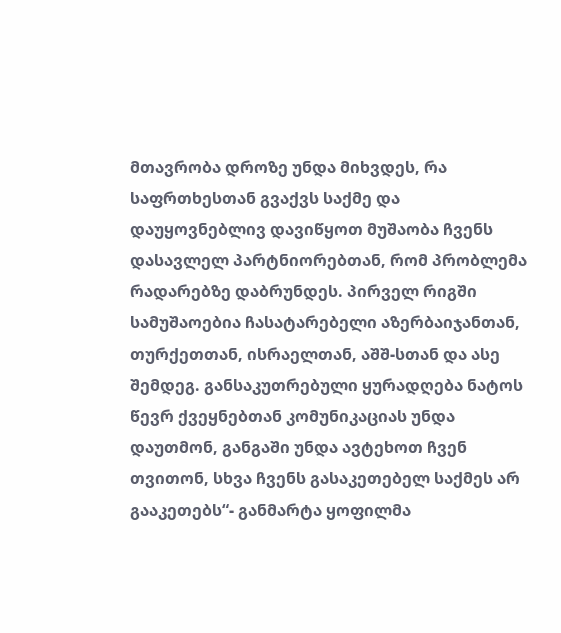მთავრობა დროზე უნდა მიხვდეს, რა საფრთხესთან გვაქვს საქმე და დაუყოვნებლივ დავიწყოთ მუშაობა ჩვენს დასავლელ პარტნიორებთან, რომ პრობლემა რადარებზე დაბრუნდეს. პირველ რიგში სამუშაოებია ჩასატარებელი აზერბაიჯანთან, თურქეთთან, ისრაელთან, აშშ-სთან და ასე შემდეგ. განსაკუთრებული ყურადღება ნატოს წევრ ქვეყნებთან კომუნიკაციას უნდა დაუთმონ, განგაში უნდა ავტეხოთ ჩვენ თვითონ, სხვა ჩვენს გასაკეთებელ საქმეს არ გააკეთებს“- განმარტა ყოფილმა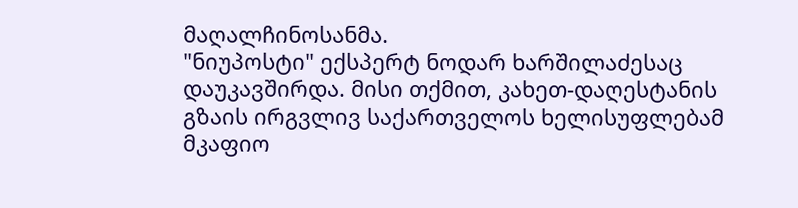მაღალჩინოსანმა.
"ნიუპოსტი" ექსპერტ ნოდარ ხარშილაძესაც დაუკავშირდა. მისი თქმით, კახეთ-დაღესტანის გზაის ირგვლივ საქართველოს ხელისუფლებამ მკაფიო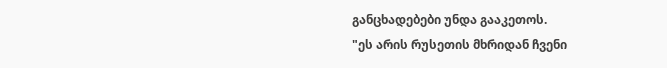განცხადებები უნდა გააკეთოს.
"ეს არის რუსეთის მხრიდან ჩვენი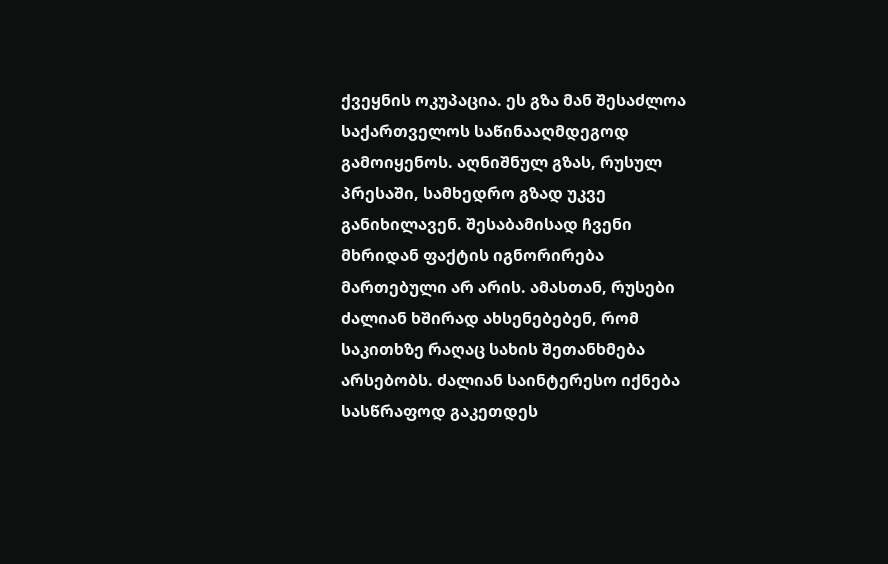ქვეყნის ოკუპაცია. ეს გზა მან შესაძლოა საქართველოს საწინააღმდეგოდ გამოიყენოს. აღნიშნულ გზას, რუსულ პრესაში, სამხედრო გზად უკვე განიხილავენ. შესაბამისად ჩვენი მხრიდან ფაქტის იგნორირება მართებული არ არის. ამასთან, რუსები ძალიან ხშირად ახსენებებენ, რომ საკითხზე რაღაც სახის შეთანხმება არსებობს. ძალიან საინტერესო იქნება სასწრაფოდ გაკეთდეს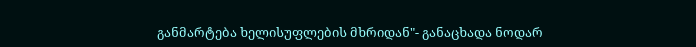განმარტება ხელისუფლების მხრიდან"- განაცხადა ნოდარ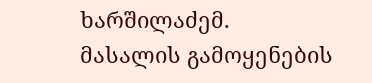ხარშილაძემ.
მასალის გამოყენების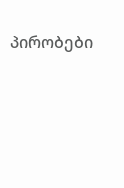პირობები